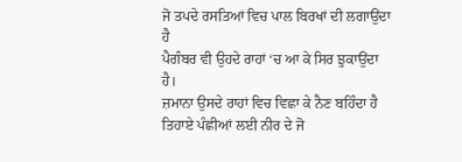ਜੋ ਤਪਦੇ ਰਸਤਿਆਂ ਵਿਚ ਪਾਲ ਬਿਰਖਾਂ ਦੀ ਲਗਾਉਂਦਾ ਹੈ
ਪੈਗੰਬਰ ਵੀ ਉਹਦੇ ਰਾਹਾਂ ‘ਚ ਆ ਕੇ ਸਿਰ ਝੁਕਾਉਂਦਾ ਹੈ।
ਜ਼ਮਾਨਾ ਉਸਦੇ ਰਾਹਾਂ ਵਿਚ ਵਿਛਾ ਕੇ ਨੈਣ ਬਹਿੰਦਾ ਹੈ
ਤਿਹਾਏ ਪੰਛੀਆਂ ਲਈ ਨੀਰ ਦੇ ਜੋ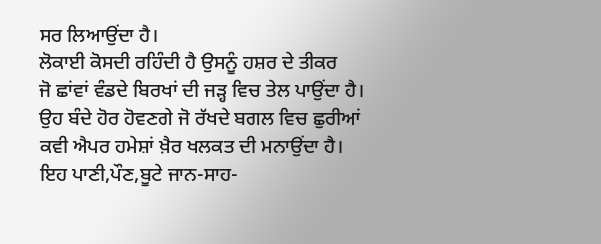ਸਰ ਲਿਆਉਂਦਾ ਹੈ।
ਲੋਕਾਈ ਕੋਸਦੀ ਰਹਿੰਦੀ ਹੈ ਉਸਨੂੰ ਹਸ਼ਰ ਦੇ ਤੀਕਰ
ਜੋ ਛਾਂਵਾਂ ਵੰਡਦੇ ਬਿਰਖਾਂ ਦੀ ਜੜ੍ਹ ਵਿਚ ਤੇਲ ਪਾਉਂਦਾ ਹੈ।
ਉਹ ਬੰਦੇ ਹੋਰ ਹੋਵਣਗੇ ਜੋ ਰੱਖਦੇ ਬਗਲ ਵਿਚ ਛੁਰੀਆਂ
ਕਵੀ ਐਪਰ ਹਮੇਸ਼ਾਂ ਖ਼ੈਰ ਖਲਕਤ ਦੀ ਮਨਾਉਂਦਾ ਹੈ।
ਇਹ ਪਾਣੀ,ਪੌਣ,ਬੂਟੇ ਜਾਨ-ਸਾਹ-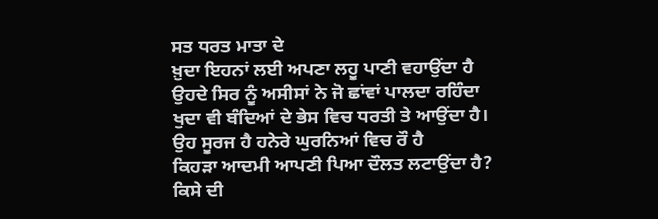ਸਤ ਧਰਤ ਮਾਤਾ ਦੇ
ਖ਼ੁਦਾ ਇਹਨਾਂ ਲਈ ਅਪਣਾ ਲਹੂ ਪਾਣੀ ਵਹਾਉਂਦਾ ਹੈ
ਉਹਦੇ ਸਿਰ ਨੂੰ ਅਸੀਸਾਂ ਨੇ ਜੋ ਛਾਂਵਾਂ ਪਾਲਦਾ ਰਹਿੰਦਾ
ਖੁਦਾ ਵੀ ਬੰਦਿਆਂ ਦੇ ਭੇਸ ਵਿਚ ਧਰਤੀ ਤੇ ਆਉਂਦਾ ਹੈ।
ਉਹ ਸੂਰਜ ਹੈ ਹਨੇਰੇ ਘੁਰਨਿਆਂ ਵਿਚ ਰੌ ਹੈ
ਕਿਹੜਾ ਆਦਮੀ ਆਪਣੀ ਪਿਆ ਦੌਲਤ ਲਟਾਉਂਦਾ ਹੈ?
ਕਿਸੇ ਦੀ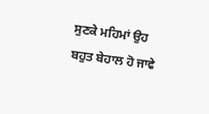ਸੁਣਕੇ ਮਹਿਮਾਂ ਉਹ ਬਹੁਤ ਬੇਹਾਲ ਹੋ ਜਾਵੇ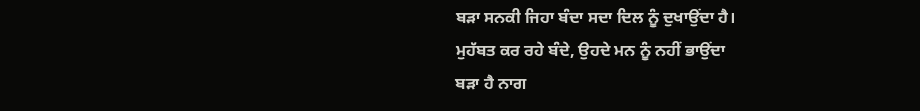ਬੜਾ ਸਨਕੀ ਜਿਹਾ ਬੰਦਾ ਸਦਾ ਦਿਲ ਨੂੰ ਦੁਖਾਉਂਦਾ ਹੈ।
ਮੁਹੱਬਤ ਕਰ ਰਹੇ ਬੰਦੇ, ਉਹਦੇ ਮਨ ਨੂੰ ਨਹੀਂ ਭਾਉਂਦਾ
ਬੜਾ ਹੈ ਨਾਗ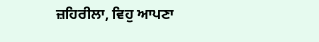ਜ਼ਹਿਰੀਲਾ, ਵਿਹੁ ਆਪਣਾ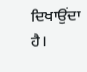ਦਿਖਾਉਂਦਾ ਹੈ।